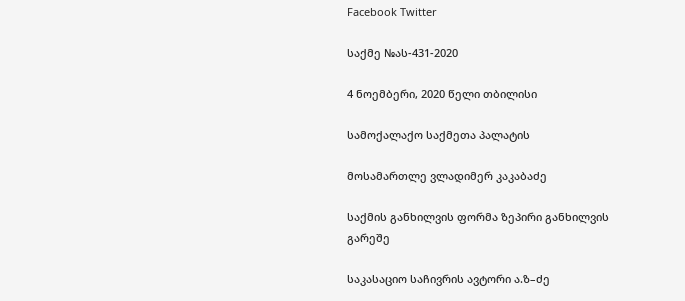Facebook Twitter

საქმე №ას-431-2020

4 ნოემბერი, 2020 წელი თბილისი

სამოქალაქო საქმეთა პალატის

მოსამართლე ვლადიმერ კაკაბაძე

საქმის განხილვის ფორმა ზეპირი განხილვის გარეშე

საკასაციო საჩივრის ავტორი ა.ზ–ძე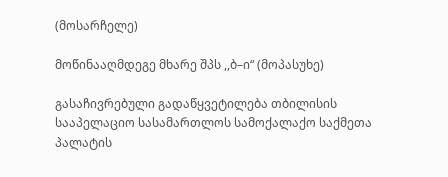(მოსარჩელე)

მოწინააღმდეგე მხარე შპს ,,ბ–ი“ (მოპასუხე)

გასაჩივრებული გადაწყვეტილება თბილისის სააპელაციო სასამართლოს სამოქალაქო საქმეთა პალატის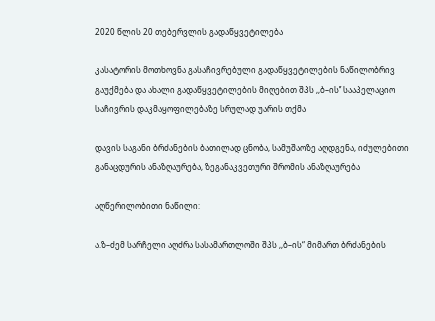2020 წლის 20 თებერვლის გადაწყვეტილება

კასატორის მოთხოვნა გასაჩივრებული გადაწყვეტილების ნაწილობრივ გაუქმება და ახალი გადაწყვეტილების მიღებით შპს ,,ბ–ის’’ სააპელაციო საჩივრის დაკმაყოფილებაზე სრულად უარის თქმა

დავის საგანი ბრძანების ბათილად ცნობა, სამუშაოზე აღდგენა, იძულებითი განაცდურის ანაზღაურება, ზეგანაკვეთური შრომის ანაზღაურება

აღწერილობითი ნაწილი:

ა.ზ–ძემ სარჩელი აღძრა სასამართლოში შპს ,,ბ–ის“ მიმართ ბრძანების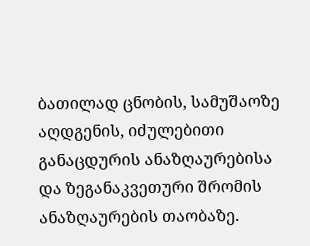ბათილად ცნობის, სამუშაოზე აღდგენის, იძულებითი განაცდურის ანაზღაურებისა და ზეგანაკვეთური შრომის ანაზღაურების თაობაზე.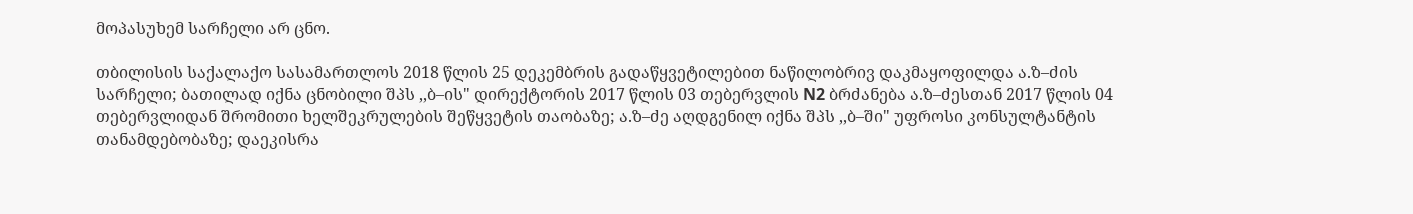მოპასუხემ სარჩელი არ ცნო.

თბილისის საქალაქო სასამართლოს 2018 წლის 25 დეკემბრის გადაწყვეტილებით ნაწილობრივ დაკმაყოფილდა ა.ზ–ძის სარჩელი; ბათილად იქნა ცნობილი შპს ,,ბ–ის" დირექტორის 2017 წლის 03 თებერვლის N2 ბრძანება ა.ზ–ძესთან 2017 წლის 04 თებერვლიდან შრომითი ხელშეკრულების შეწყვეტის თაობაზე; ა.ზ–ძე აღდგენილ იქნა შპს ,,ბ–ში" უფროსი კონსულტანტის თანამდებობაზე; დაეკისრა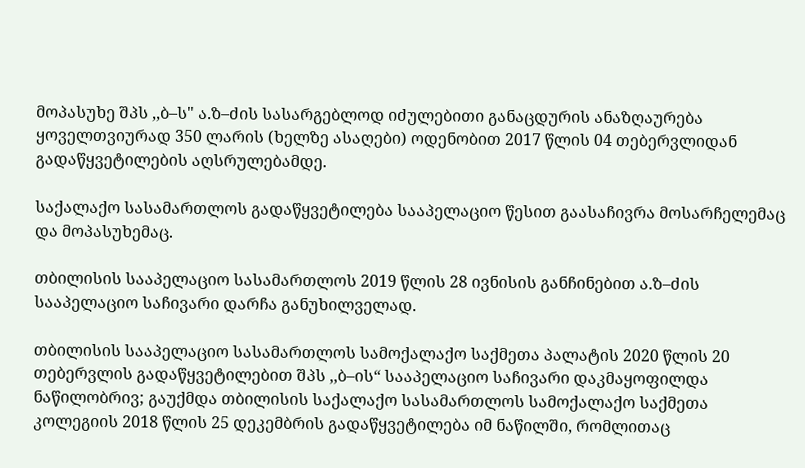მოპასუხე შპს ,,ბ–ს" ა.ზ–ძის სასარგებლოდ იძულებითი განაცდურის ანაზღაურება ყოველთვიურად 350 ლარის (ხელზე ასაღები) ოდენობით 2017 წლის 04 თებერვლიდან გადაწყვეტილების აღსრულებამდე.

საქალაქო სასამართლოს გადაწყვეტილება სააპელაციო წესით გაასაჩივრა მოსარჩელემაც და მოპასუხემაც.

თბილისის სააპელაციო სასამართლოს 2019 წლის 28 ივნისის განჩინებით ა.ზ–ძის სააპელაციო საჩივარი დარჩა განუხილველად.

თბილისის სააპელაციო სასამართლოს სამოქალაქო საქმეთა პალატის 2020 წლის 20 თებერვლის გადაწყვეტილებით შპს ,,ბ–ის“ სააპელაციო საჩივარი დაკმაყოფილდა ნაწილობრივ; გაუქმდა თბილისის საქალაქო სასამართლოს სამოქალაქო საქმეთა კოლეგიის 2018 წლის 25 დეკემბრის გადაწყვეტილება იმ ნაწილში, რომლითაც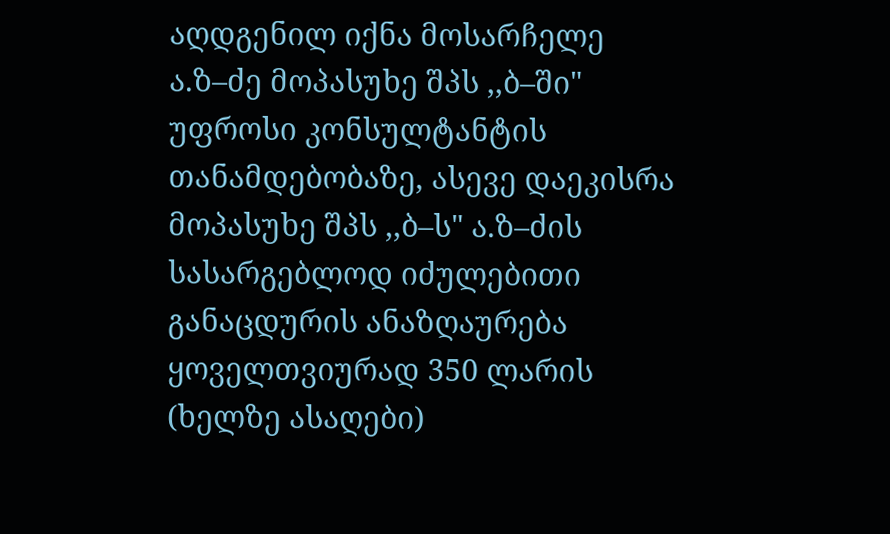აღდგენილ იქნა მოსარჩელე ა.ზ–ძე მოპასუხე შპს ,,ბ–ში" უფროსი კონსულტანტის თანამდებობაზე, ასევე დაეკისრა მოპასუხე შპს ,,ბ–ს" ა.ზ–ძის სასარგებლოდ იძულებითი განაცდურის ანაზღაურება ყოველთვიურად 350 ლარის (ხელზე ასაღები)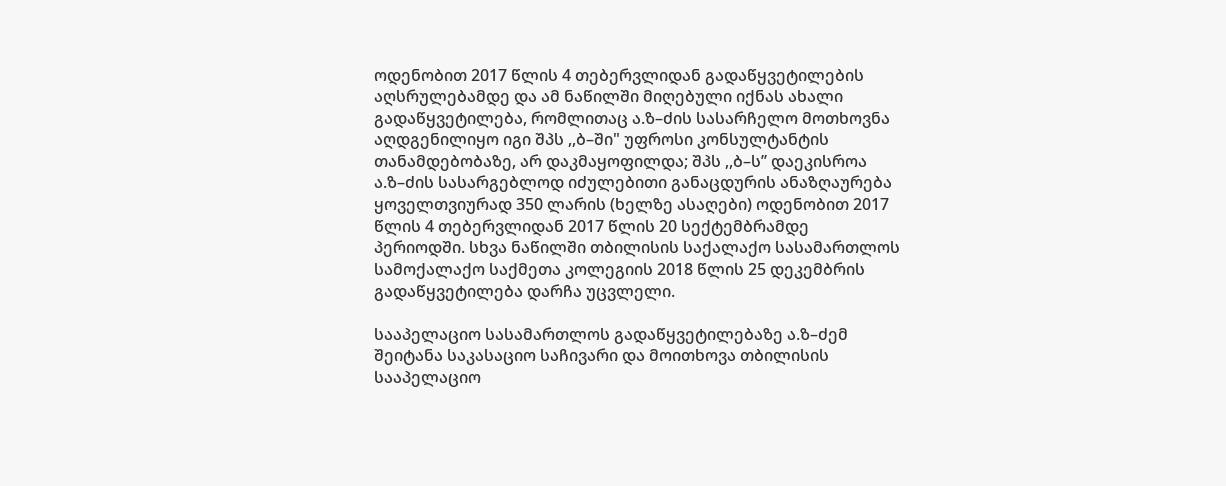ოდენობით 2017 წლის 4 თებერვლიდან გადაწყვეტილების აღსრულებამდე და ამ ნაწილში მიღებული იქნას ახალი გადაწყვეტილება, რომლითაც ა.ზ–ძის სასარჩელო მოთხოვნა აღდგენილიყო იგი შპს ,,ბ–ში" უფროსი კონსულტანტის თანამდებობაზე, არ დაკმაყოფილდა; შპს ,,ბ–ს’’ დაეკისროა ა.ზ–ძის სასარგებლოდ იძულებითი განაცდურის ანაზღაურება ყოველთვიურად 350 ლარის (ხელზე ასაღები) ოდენობით 2017 წლის 4 თებერვლიდან 2017 წლის 20 სექტემბრამდე პერიოდში. სხვა ნაწილში თბილისის საქალაქო სასამართლოს სამოქალაქო საქმეთა კოლეგიის 2018 წლის 25 დეკემბრის გადაწყვეტილება დარჩა უცვლელი.

სააპელაციო სასამართლოს გადაწყვეტილებაზე ა.ზ–ძემ შეიტანა საკასაციო საჩივარი და მოითხოვა თბილისის სააპელაციო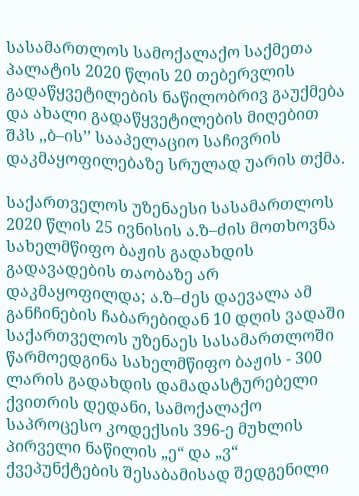სასამართლოს სამოქალაქო საქმეთა პალატის 2020 წლის 20 თებერვლის გადაწყვეტილების ნაწილობრივ გაუქმება და ახალი გადაწყვეტილების მიღებით შპს ,,ბ–ის’’ სააპელაციო საჩივრის დაკმაყოფილებაზე სრულად უარის თქმა.

საქართველოს უზენაესი სასამართლოს 2020 წლის 25 ივნისის ა.ზ–ძის მოთხოვნა სახელმწიფო ბაჟის გადახდის გადავადების თაობაზე არ დაკმაყოფილდა; ა.ზ–ძეს დაევალა ამ განჩინების ჩაბარებიდან 10 დღის ვადაში საქართველოს უზენაეს სასამართლოში წარმოედგინა სახელმწიფო ბაჟის - 300 ლარის გადახდის დამადასტურებელი ქვითრის დედანი, სამოქალაქო საპროცესო კოდექსის 396-ე მუხლის პირველი ნაწილის „ე“ და „ვ“ ქვეპუნქტების შესაბამისად შედგენილი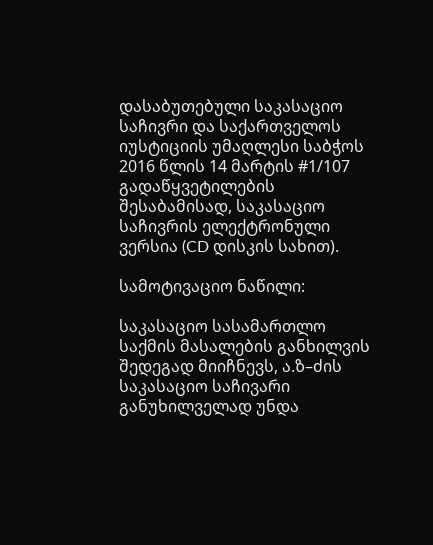დასაბუთებული საკასაციო საჩივრი და საქართველოს იუსტიციის უმაღლესი საბჭოს 2016 წლის 14 მარტის #1/107 გადაწყვეტილების შესაბამისად, საკასაციო საჩივრის ელექტრონული ვერსია (CD დისკის სახით).

სამოტივაციო ნაწილი:

საკასაციო სასამართლო საქმის მასალების განხილვის შედეგად მიიჩნევს, ა.ზ–ძის საკასაციო საჩივარი განუხილველად უნდა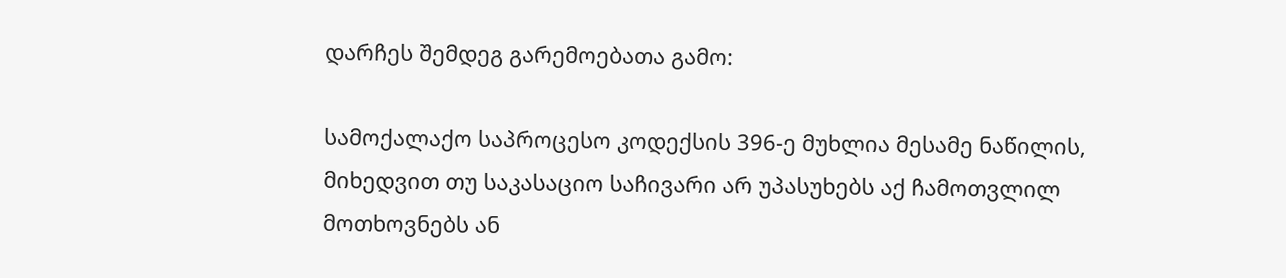დარჩეს შემდეგ გარემოებათა გამო:

სამოქალაქო საპროცესო კოდექსის 396-ე მუხლია მესამე ნაწილის, მიხედვით თუ საკასაციო საჩივარი არ უპასუხებს აქ ჩამოთვლილ მოთხოვნებს ან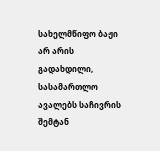სახელმწიფო ბაჟი არ არის გადახდილი, სასამართლო ავალებს საჩივრის შემტან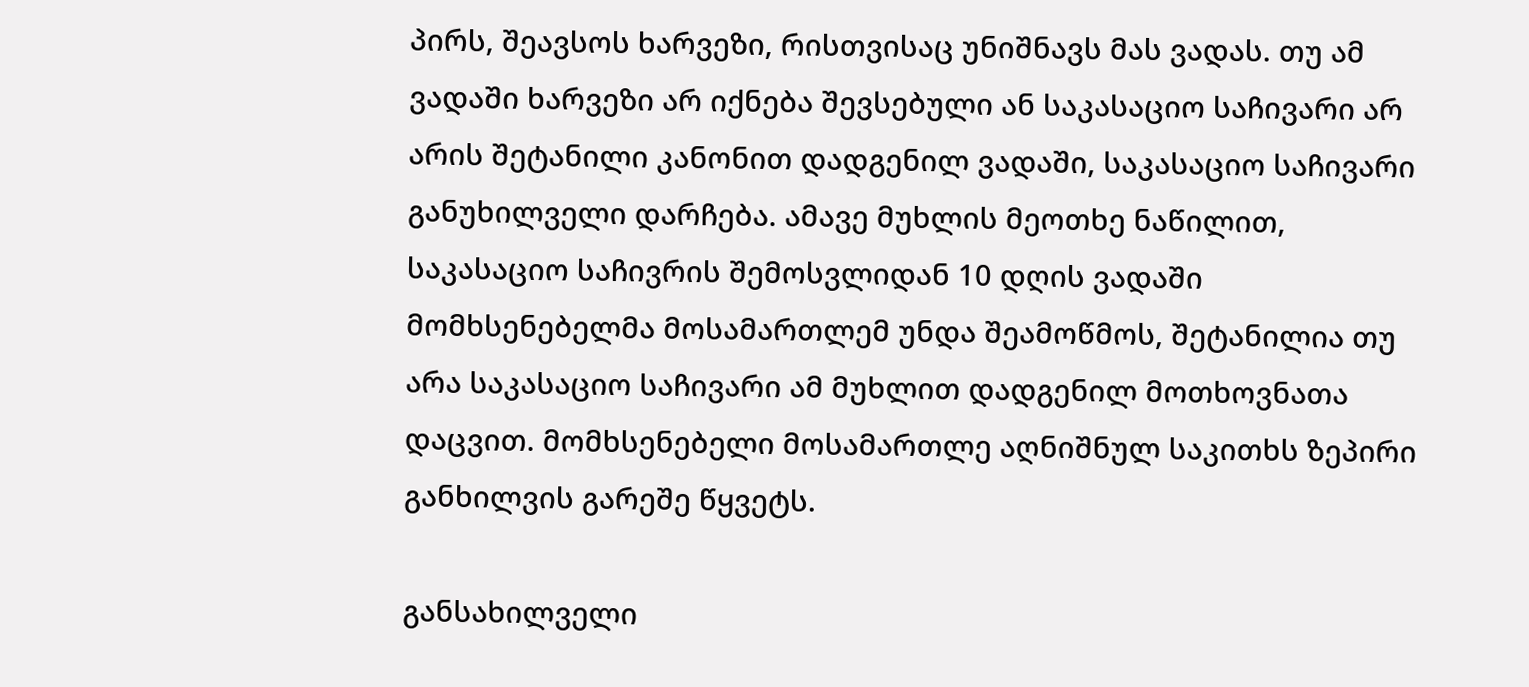პირს, შეავსოს ხარვეზი, რისთვისაც უნიშნავს მას ვადას. თუ ამ ვადაში ხარვეზი არ იქნება შევსებული ან საკასაციო საჩივარი არ არის შეტანილი კანონით დადგენილ ვადაში, საკასაციო საჩივარი განუხილველი დარჩება. ამავე მუხლის მეოთხე ნაწილით, საკასაციო საჩივრის შემოსვლიდან 10 დღის ვადაში მომხსენებელმა მოსამართლემ უნდა შეამოწმოს, შეტანილია თუ არა საკასაციო საჩივარი ამ მუხლით დადგენილ მოთხოვნათა დაცვით. მომხსენებელი მოსამართლე აღნიშნულ საკითხს ზეპირი განხილვის გარეშე წყვეტს.

განსახილველი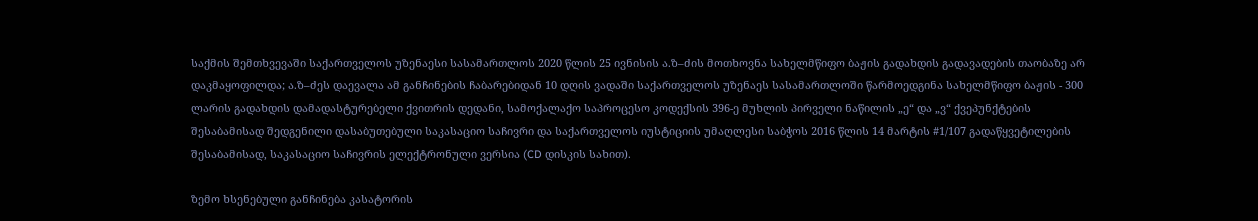საქმის შემთხვევაში საქართველოს უზენაესი სასამართლოს 2020 წლის 25 ივნისის ა.ზ–ძის მოთხოვნა სახელმწიფო ბაჟის გადახდის გადავადების თაობაზე არ დაკმაყოფილდა; ა.ზ–ძეს დაევალა ამ განჩინების ჩაბარებიდან 10 დღის ვადაში საქართველოს უზენაეს სასამართლოში წარმოედგინა სახელმწიფო ბაჟის - 300 ლარის გადახდის დამადასტურებელი ქვითრის დედანი, სამოქალაქო საპროცესო კოდექსის 396-ე მუხლის პირველი ნაწილის „ე“ და „ვ“ ქვეპუნქტების შესაბამისად შედგენილი დასაბუთებული საკასაციო საჩივრი და საქართველოს იუსტიციის უმაღლესი საბჭოს 2016 წლის 14 მარტის #1/107 გადაწყვეტილების შესაბამისად, საკასაციო საჩივრის ელექტრონული ვერსია (CD დისკის სახით).

ზემო ხსენებული განჩინება კასატორის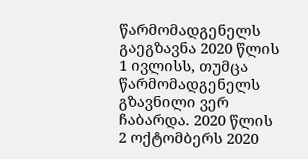წარმომადგენელს გაეგზავნა 2020 წლის 1 ივლისს, თუმცა წარმომადგენელს გზავნილი ვერ ჩაბარდა. 2020 წლის 2 ოქტომბერს 2020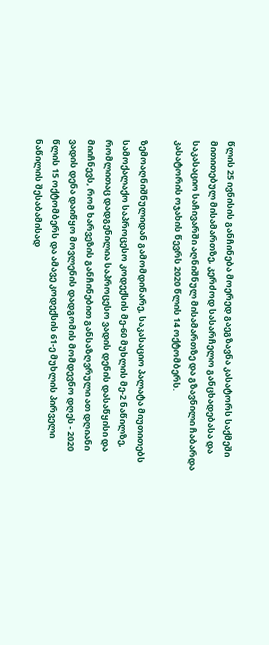წლის 25 ივნისის განჩინება მოერედ გაეგზავნა კასატორს საქმეში მითითებულ მისამართზე, კერძოდ სასარჩელო განცხადებასა და საკასაციო საჩივარში აღნიშნულ მისამართზე და გზავნილი ჩაბარდა კასატორის ოჯახის წევრს 2020 წლის 14 ოქტომბერს.

ზემოაღნიშნულიდან გამომდინარე, საკასაციო პალატა მიუთითებს სამოქალაქო საპროცესო კოდექსის მე-60 მუხლის მე-2 ნაწილზე, რომლითაც დადგენილია საპროცესო ვადის დენის დასაწყისი და მიიჩნევს, რომ ხარვეზის განჩინებით განსაზღვრული ათ დღიანი ვადის დენა დაიწყო მოვლენის დადგომის მომდევნო დღეს - 2020 წლის 15 ოქტომბერს და ამავე კოდექსის 61-ე მუხლის პირველი ნაწილის შესაბამისად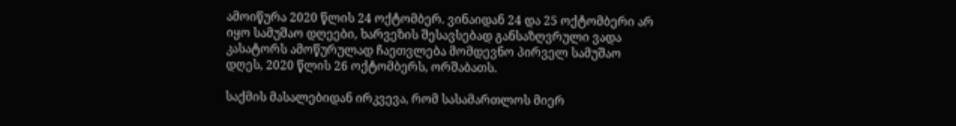ამოიწურა 2020 წლის 24 ოქტომბერ. ვინაიდან 24 და 25 ოქტომბერი არ იყო სამუშაო დღეები, ხარვეზის შესავსებად განსაზღვრული ვადა კასატორს ამოწურულად ჩაეთვლება მომდევნო პირველ სამუშაო დღეს, 2020 წლის 26 ოქტომბერს, ორშაბათს.

საქმის მასალებიდან ირკვევა, რომ სასამართლოს მიერ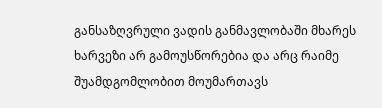განსაზღვრული ვადის განმავლობაში მხარეს ხარვეზი არ გამოუსწორებია და არც რაიმე შუამდგომლობით მოუმართავს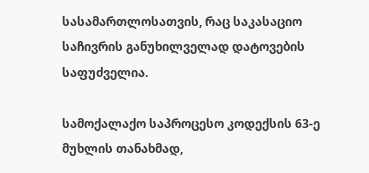სასამართლოსათვის, რაც საკასაციო საჩივრის განუხილველად დატოვების საფუძველია.

სამოქალაქო საპროცესო კოდექსის 63-ე მუხლის თანახმად,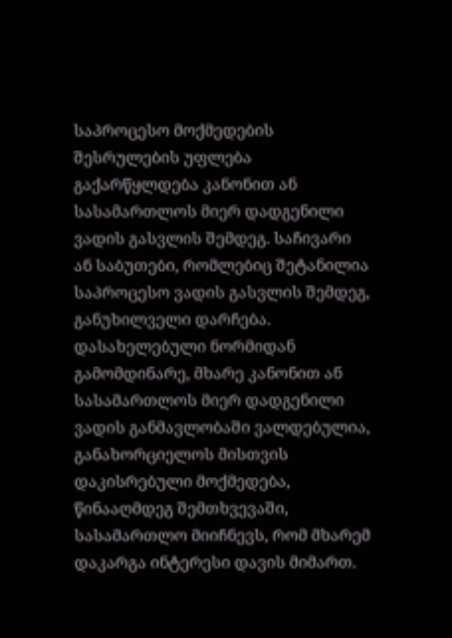საპროცესო მოქმედების შესრულების უფლება გაქარწყლდება კანონით ან სასამართლოს მიერ დადგენილი ვადის გასვლის შემდეგ. საჩივარი ან საბუთები, რომლებიც შეტანილია საპროცესო ვადის გასვლის შემდეგ, განუხილველი დარჩება. დასახელებული ნორმიდან გამომდინარე, მხარე კანონით ან სასამართლოს მიერ დადგენილი ვადის განმავლობაში ვალდებულია, განახორციელოს მისთვის დაკისრებული მოქმედება, წინააღმდეგ შემთხვევაში, სასამართლო მიიჩნევს, რომ მხარემ დაკარგა ინტერესი დავის მიმართ.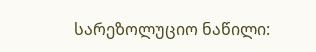სარეზოლუციო ნაწილი: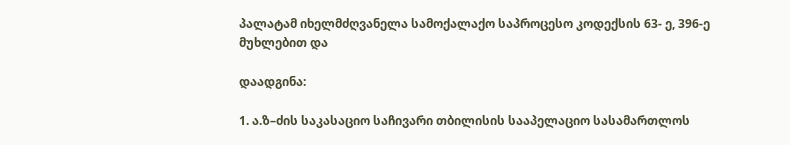პალატამ იხელმძღვანელა სამოქალაქო საპროცესო კოდექსის 63- ე, 396-ე მუხლებით და

დაადგინა:

1. ა.ზ–ძის საკასაციო საჩივარი თბილისის სააპელაციო სასამართლოს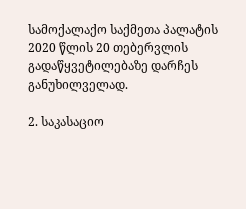სამოქალაქო საქმეთა პალატის 2020 წლის 20 თებერვლის გადაწყვეტილებაზე დარჩეს განუხილველად.

2. საკასაციო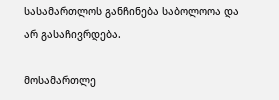სასამართლოს განჩინება საბოლოოა და არ გასაჩივრდება.

მოსამართლე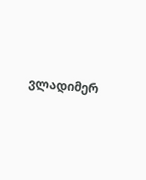ვლადიმერ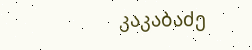კაკაბაძე